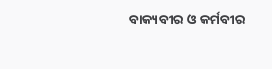ବାକ୍ୟବୀର ଓ କର୍ମବୀର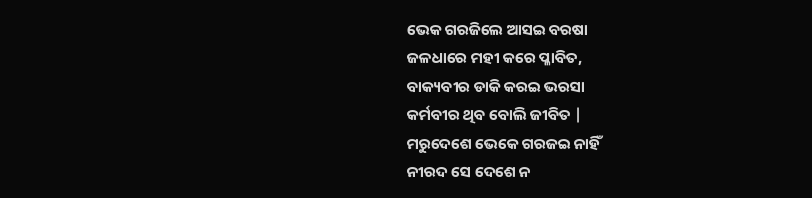ଭେକ ଗରଜିଲେ ଆସଇ ବରଷା
ଜଳଧାରେ ମହୀ କରେ ପ୍ଳାବିତ,
ବାକ୍ୟବୀର ଡାକି କରଇ ଭରସା
କର୍ମବୀର ଥିବ ବୋଲି ଜୀବିତ |
ମରୁଦେଶେ ଭେକେ ଗରଜଇ ନାହିଁ
ନୀରଦ ସେ ଦେଶେ ନ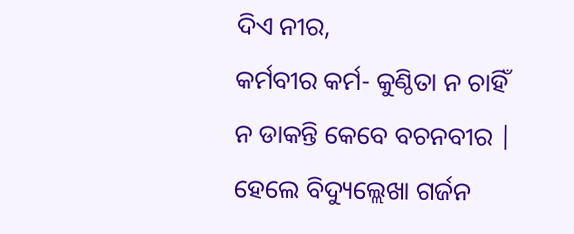ଦିଏ ନୀର,
କର୍ମବୀର କର୍ମ- କୁଣ୍ଠିତା ନ ଚାହିଁ
ନ ଡାକନ୍ତି କେବେ ବଚନବୀର |
ହେଲେ ବିଦ୍ୟୁଲ୍ଲେଖା ଗର୍ଜନ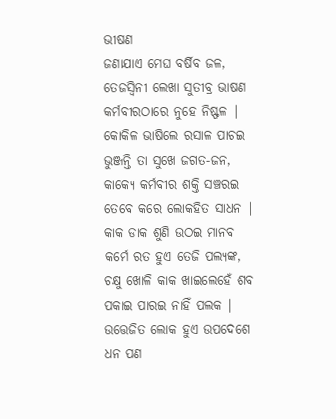ଭୀଷଣ
ଜଣାଯାଏ ମେଘ ବର୍ଷିବ ଜଳ,
ତେଜସ୍ଵିନୀ ଲେଖା ସୁତୀବ୍ର ଭାଷଣ
କର୍ମବୀରଠାରେ ନୁହେ ନିଷ୍ଫଳ |
କୋକିଳ ଭାଷିଲେ ରସାଳ ପାଚଇ
ଭୁଞ୍ଜନ୍ତି ତା ସୁଖେ ଜଗତ-ଜନ,
କାକ୍ୟେ କର୍ମବୀର ଶକ୍ତି ସଞ୍ଚରଇ
ତେବେ କରେ ଲୋକହିତ ସାଧନ |
କାକ ଡାକ ଶୁଣି ଉଠଇ ମାନବ
କର୍ମେ ରତ ହୁଏ ତେଜି ପଲ୍ୟଙ୍କ,
ଚକ୍ଷୁ ଖୋଳି କାକ ଖାଇଲେହେଁ ଶବ
ପକାଇ ପାରଇ ନାହିଁ ପଲକ |
ଉତ୍ତେଜିତ ଲୋକ ହୁଏ ଉପଦେଶେ
ଧନ ପଣ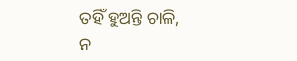ତହିଁ ହୁଅନ୍ତି ଚାଳି,
ନ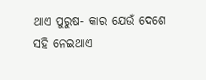ଥାଏ ପୁରୁଷ- କାର ଯେଉଁ ଦେଶେ
ସହି ନେଇଥାଏ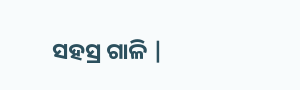ସହସ୍ର ଗାଳି |